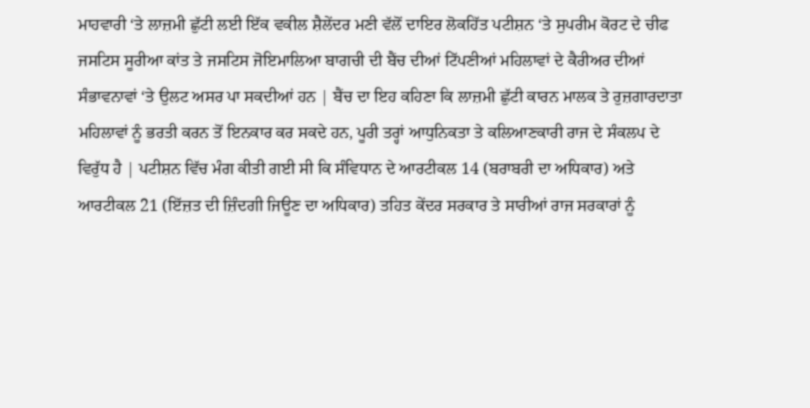ਮਾਹਵਾਰੀ ‘ਤੇ ਲਾਜ਼ਮੀ ਛੁੱਟੀ ਲਈ ਇੱਕ ਵਕੀਲ ਸ਼ੈਲੇਂਦਰ ਮਣੀ ਵੱਲੋਂ ਦਾਇਰ ਲੋਕਹਿੱਤ ਪਟੀਸ਼ਨ ‘ਤੇ ਸੁਪਰੀਮ ਕੋਰਟ ਦੇ ਚੀਫ ਜਸਟਿਸ ਸੂਰੀਆ ਕਾਂਤ ਤੇ ਜਸਟਿਸ ਜੋਇਮਾਲਿਆ ਬਾਗਚੀ ਦੀ ਬੈਂਚ ਦੀਆਂ ਟਿੱਪਣੀਆਂ ਮਹਿਲਾਵਾਂ ਦੇ ਕੈਰੀਅਰ ਦੀਆਂ ਸੰਭਾਵਨਾਵਾਂ ‘ਤੇ ਉਲਟ ਅਸਰ ਪਾ ਸਕਦੀਆਂ ਹਨ | ਬੈਂਚ ਦਾ ਇਹ ਕਹਿਣਾ ਕਿ ਲਾਜ਼ਮੀ ਛੁੱਟੀ ਕਾਰਨ ਮਾਲਕ ਤੇ ਰੁਜ਼ਗਾਰਦਾਤਾ ਮਹਿਲਾਵਾਂ ਨੂੰ ਭਰਤੀ ਕਰਨ ਤੋਂ ਇਨਕਾਰ ਕਰ ਸਕਦੇ ਹਨ, ਪੂਰੀ ਤਰ੍ਹਾਂ ਆਧੁਨਿਕਤਾ ਤੇ ਕਲਿਆਣਕਾਰੀ ਰਾਜ ਦੇ ਸੰਕਲਪ ਦੇ ਵਿਰੁੱਧ ਹੈ | ਪਟੀਸ਼ਨ ਵਿੱਚ ਮੰਗ ਕੀਤੀ ਗਈ ਸੀ ਕਿ ਸੰਵਿਧਾਨ ਦੇ ਆਰਟੀਕਲ 14 (ਬਰਾਬਰੀ ਦਾ ਅਧਿਕਾਰ) ਅਤੇ ਆਰਟੀਕਲ 21 (ਇੱਜ਼ਤ ਦੀ ਜ਼ਿੰਦਗੀ ਜਿਊਣ ਦਾ ਅਧਿਕਾਰ) ਤਹਿਤ ਕੇਂਦਰ ਸਰਕਾਰ ਤੇ ਸਾਰੀਆਂ ਰਾਜ ਸਰਕਾਰਾਂ ਨੂੰ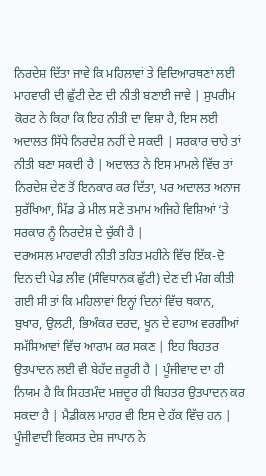ਨਿਰਦੇਸ਼ ਦਿੱਤਾ ਜਾਵੇ ਕਿ ਮਹਿਲਾਵਾਂ ਤੇ ਵਿਦਿਆਰਥਣਾਂ ਲਈ ਮਾਹਵਾਰੀ ਦੀ ਛੁੱਟੀ ਦੇਣ ਦੀ ਨੀਤੀ ਬਣਾਈ ਜਾਵੇ | ਸੁਪਰੀਮ ਕੋਰਟ ਨੇ ਕਿਹਾ ਕਿ ਇਹ ਨੀਤੀ ਦਾ ਵਿਸ਼ਾ ਹੈ, ਇਸ ਲਈ ਅਦਾਲਤ ਸਿੱਧੇ ਨਿਰਦੇਸ਼ ਨਹੀਂ ਦੇ ਸਕਦੀ | ਸਰਕਾਰ ਚਾਹੇ ਤਾਂ ਨੀਤੀ ਬਣਾ ਸਕਦੀ ਹੈ | ਅਦਾਲਤ ਨੇ ਇਸ ਮਾਮਲੇ ਵਿੱਚ ਤਾਂ ਨਿਰਦੇਸ਼ ਦੇਣ ਤੋਂ ਇਨਕਾਰ ਕਰ ਦਿੱਤਾ, ਪਰ ਅਦਾਲਤ ਅਨਾਜ ਸੁਰੱਖਿਆ, ਮਿੱਡ ਡੇ ਮੀਲ ਸਣੇ ਤਮਾਮ ਅਜਿਹੇ ਵਿਸ਼ਿਆਂ ‘ਤੇ ਸਰਕਾਰ ਨੂੰ ਨਿਰਦੇਸ਼ ਦੇ ਚੁੱਕੀ ਹੈ |
ਦਰਅਸਲ ਮਾਹਵਾਰੀ ਨੀਤੀ ਤਹਿਤ ਮਹੀਨੇ ਵਿੱਚ ਇੱਕ-ਦੋ ਦਿਨ ਦੀ ਪੇਡ ਲੀਵ (ਸੰਵਿਧਾਨਕ ਛੁੱਟੀ) ਦੇਣ ਦੀ ਮੰਗ ਕੀਤੀ ਗਈ ਸੀ ਤਾਂ ਕਿ ਮਹਿਲਾਵਾਂ ਇਨ੍ਹਾਂ ਦਿਨਾਂ ਵਿੱਚ ਥਕਾਨ, ਬੁਖਾਰ, ਉਲਟੀ, ਭਿਅੰਕਰ ਦਰਦ, ਖੂਨ ਦੇ ਵਹਾਅ ਵਰਗੀਆਂ ਸਮੱਸਿਆਵਾਂ ਵਿੱਚ ਆਰਾਮ ਕਰ ਸਕਣ | ਇਹ ਬਿਹਤਰ ਉਤਪਾਦਨ ਲਈ ਵੀ ਬੇਹੱਦ ਜ਼ਰੂਰੀ ਹੈ | ਪੂੰਜੀਵਾਦ ਦਾ ਹੀ ਨਿਯਮ ਹੈ ਕਿ ਸਿਹਤਮੰਦ ਮਜ਼ਦੂਰ ਹੀ ਬਿਹਤਰ ਉਤਪਾਦਨ ਕਰ ਸਕਦਾ ਹੈ | ਮੈਡੀਕਲ ਮਾਹਰ ਵੀ ਇਸ ਦੇ ਹੱਕ ਵਿੱਚ ਹਨ | ਪੂੰਜੀਵਾਦੀ ਵਿਕਸਤ ਦੇਸ਼ ਜਾਪਾਨ ਨੇ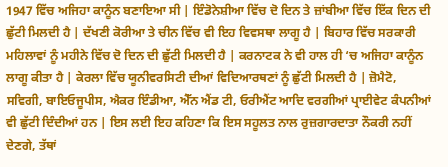1947 ਵਿੱਚ ਅਜਿਹਾ ਕਾਨੂੰਨ ਬਣਾਇਆ ਸੀ | ਇੰਡੋਨੇਸ਼ੀਆ ਵਿੱਚ ਦੋ ਦਿਨ ਤੇ ਜ਼ਾਂਬੀਆ ਵਿੱਚ ਇੱਕ ਦਿਨ ਦੀ ਛੁੱਟੀ ਮਿਲਦੀ ਹੈ | ਦੱਖਣੀ ਕੋਰੀਆ ਤੇ ਚੀਨ ਵਿੱਚ ਵੀ ਇਹ ਵਿਵਸਥਾ ਲਾਗੂ ਹੈ | ਬਿਹਾਰ ਵਿੱਚ ਸਰਕਾਰੀ ਮਹਿਲਾਵਾਂ ਨੂੰ ਮਹੀਨੇ ਵਿੱਚ ਦੋ ਦਿਨ ਦੀ ਛੁੱਟੀ ਮਿਲਦੀ ਹੈ | ਕਰਨਾਟਕ ਨੇ ਵੀ ਹਾਲ ਹੀ ‘ਚ ਅਜਿਹਾ ਕਾਨੂੰਨ ਲਾਗੂ ਕੀਤਾ ਹੈ | ਕੇਰਲਾ ਵਿੱਚ ਯੂਨੀਵਰਸਿਟੀ ਦੀਆਂ ਵਿਦਿਆਰਥਣਾਂ ਨੂੰ ਛੁੱਟੀ ਮਿਲਦੀ ਹੈ | ਜ਼ੋਮੈਟੋ, ਸਵਿਗੀ, ਬਾਇਓਜੂਪੀਸ, ਐਕਰ ਇੰਡੀਆ, ਐੱਨ ਐਂਡ ਟੀ, ਓਰੀਐਂਟ ਆਦਿ ਵਰਗੀਆਂ ਪ੍ਰਾਈਵੇਟ ਕੰਪਨੀਆਂ ਵੀ ਛੁੱਟੀ ਦਿੰਦੀਆਂ ਹਨ | ਇਸ ਲਈ ਇਹ ਕਹਿਣਾ ਕਿ ਇਸ ਸਹੂਲਤ ਨਾਲ ਰੁਜ਼ਗਾਰਦਾਤਾ ਨੌਕਰੀ ਨਹੀਂ ਦੇਣਗੇ, ਤੱਥਾਂ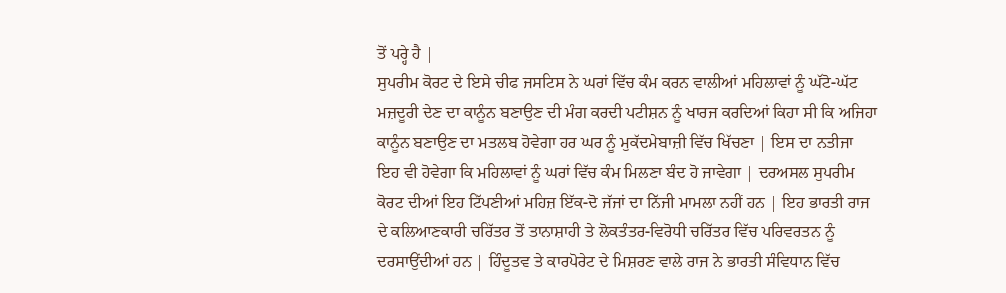ਤੋਂ ਪਰ੍ਹੇ ਹੈ |
ਸੁਪਰੀਮ ਕੋਰਟ ਦੇ ਇਸੇ ਚੀਫ ਜਸਟਿਸ ਨੇ ਘਰਾਂ ਵਿੱਚ ਕੰਮ ਕਰਨ ਵਾਲੀਆਂ ਮਹਿਲਾਵਾਂ ਨੂੰ ਘੱਟੋ-ਘੱਟ ਮਜ਼ਦੂਰੀ ਦੇਣ ਦਾ ਕਾਨੂੰਨ ਬਣਾਉਣ ਦੀ ਮੰਗ ਕਰਦੀ ਪਟੀਸ਼ਨ ਨੂੰ ਖਾਰਜ ਕਰਦਿਆਂ ਕਿਹਾ ਸੀ ਕਿ ਅਜਿਹਾ ਕਾਨੂੰਨ ਬਣਾਉਣ ਦਾ ਮਤਲਬ ਹੋਵੇਗਾ ਹਰ ਘਰ ਨੂੰ ਮੁਕੱਦਮੇਬਾਜ਼ੀ ਵਿੱਚ ਖਿੱਚਣਾ | ਇਸ ਦਾ ਨਤੀਜਾ ਇਹ ਵੀ ਹੋਵੇਗਾ ਕਿ ਮਹਿਲਾਵਾਂ ਨੂੰ ਘਰਾਂ ਵਿੱਚ ਕੰਮ ਮਿਲਣਾ ਬੰਦ ਹੋ ਜਾਵੇਗਾ | ਦਰਅਸਲ ਸੁਪਰੀਮ ਕੋਰਟ ਦੀਆਂ ਇਹ ਟਿੱਪਣੀਆਂ ਮਹਿਜ਼ ਇੱਕ-ਦੋ ਜੱਜਾਂ ਦਾ ਨਿੱਜੀ ਮਾਮਲਾ ਨਹੀਂ ਹਨ | ਇਹ ਭਾਰਤੀ ਰਾਜ ਦੇ ਕਲਿਆਣਕਾਰੀ ਚਰਿੱਤਰ ਤੋਂ ਤਾਨਾਸ਼ਾਹੀ ਤੇ ਲੋਕਤੰਤਰ-ਵਿਰੋਧੀ ਚਰਿੱਤਰ ਵਿੱਚ ਪਰਿਵਰਤਨ ਨੂੰ ਦਰਸਾਉਂਦੀਆਂ ਹਨ | ਹਿੰਦੂਤਵ ਤੇ ਕਾਰਪੋਰੇਟ ਦੇ ਮਿਸ਼ਰਣ ਵਾਲੇ ਰਾਜ ਨੇ ਭਾਰਤੀ ਸੰਵਿਧਾਨ ਵਿੱਚ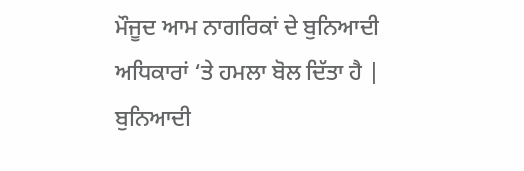ਮੌਜੂਦ ਆਮ ਨਾਗਰਿਕਾਂ ਦੇ ਬੁਨਿਆਦੀ ਅਧਿਕਾਰਾਂ ‘ਤੇ ਹਮਲਾ ਬੋਲ ਦਿੱਤਾ ਹੈ | ਬੁਨਿਆਦੀ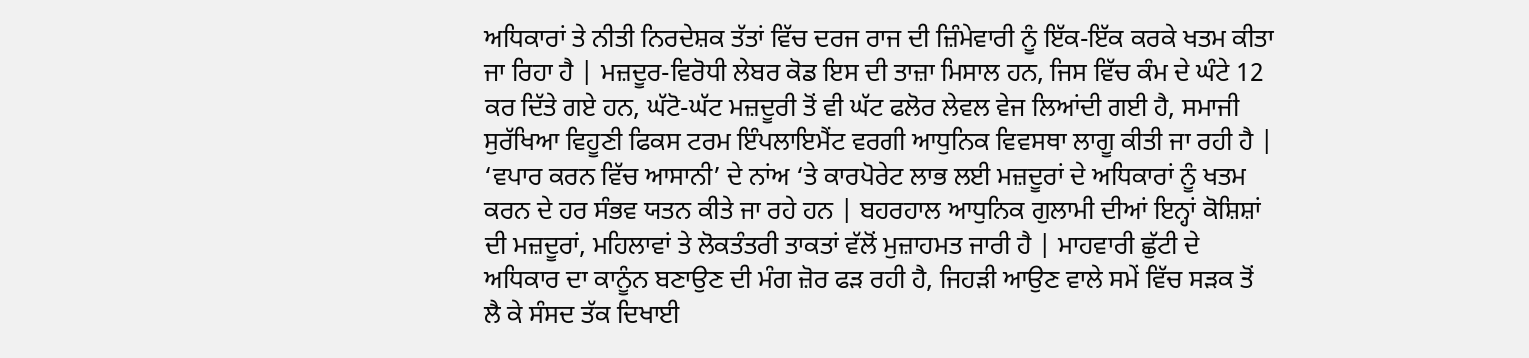ਅਧਿਕਾਰਾਂ ਤੇ ਨੀਤੀ ਨਿਰਦੇਸ਼ਕ ਤੱਤਾਂ ਵਿੱਚ ਦਰਜ ਰਾਜ ਦੀ ਜ਼ਿੰਮੇਵਾਰੀ ਨੂੰ ਇੱਕ-ਇੱਕ ਕਰਕੇ ਖਤਮ ਕੀਤਾ ਜਾ ਰਿਹਾ ਹੈ | ਮਜ਼ਦੂਰ-ਵਿਰੋਧੀ ਲੇਬਰ ਕੋਡ ਇਸ ਦੀ ਤਾਜ਼ਾ ਮਿਸਾਲ ਹਨ, ਜਿਸ ਵਿੱਚ ਕੰਮ ਦੇ ਘੰਟੇ 12 ਕਰ ਦਿੱਤੇ ਗਏ ਹਨ, ਘੱਟੋ-ਘੱਟ ਮਜ਼ਦੂਰੀ ਤੋਂ ਵੀ ਘੱਟ ਫਲੋਰ ਲੇਵਲ ਵੇਜ ਲਿਆਂਦੀ ਗਈ ਹੈ, ਸਮਾਜੀ ਸੁਰੱਖਿਆ ਵਿਹੂਣੀ ਫਿਕਸ ਟਰਮ ਇੰਪਲਾਇਮੈਂਟ ਵਰਗੀ ਆਧੁਨਿਕ ਵਿਵਸਥਾ ਲਾਗੂ ਕੀਤੀ ਜਾ ਰਹੀ ਹੈ | ‘ਵਪਾਰ ਕਰਨ ਵਿੱਚ ਆਸਾਨੀ’ ਦੇ ਨਾਂਅ ‘ਤੇ ਕਾਰਪੋਰੇਟ ਲਾਭ ਲਈ ਮਜ਼ਦੂਰਾਂ ਦੇ ਅਧਿਕਾਰਾਂ ਨੂੰ ਖਤਮ ਕਰਨ ਦੇ ਹਰ ਸੰਭਵ ਯਤਨ ਕੀਤੇ ਜਾ ਰਹੇ ਹਨ | ਬਹਰਹਾਲ ਆਧੁਨਿਕ ਗੁਲਾਮੀ ਦੀਆਂ ਇਨ੍ਹਾਂ ਕੋਸ਼ਿਸ਼ਾਂ ਦੀ ਮਜ਼ਦੂਰਾਂ, ਮਹਿਲਾਵਾਂ ਤੇ ਲੋਕਤੰਤਰੀ ਤਾਕਤਾਂ ਵੱਲੋਂ ਮੁਜ਼ਾਹਮਤ ਜਾਰੀ ਹੈ | ਮਾਹਵਾਰੀ ਛੁੱਟੀ ਦੇ ਅਧਿਕਾਰ ਦਾ ਕਾਨੂੰਨ ਬਣਾਉਣ ਦੀ ਮੰਗ ਜ਼ੋਰ ਫੜ ਰਹੀ ਹੈ, ਜਿਹੜੀ ਆਉਣ ਵਾਲੇ ਸਮੇਂ ਵਿੱਚ ਸੜਕ ਤੋਂ ਲੈ ਕੇ ਸੰਸਦ ਤੱਕ ਦਿਖਾਈ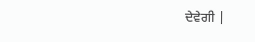ਦੇਵੇਗੀ |